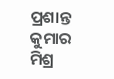ପ୍ରଶାନ୍ତ କୁମାର ମିଶ୍ର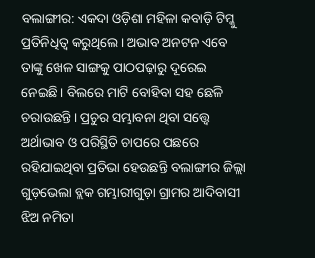ବଲାଙ୍ଗୀର: ଏକଦା ଓଡ଼ିଶା ମହିଳା କବାଡ଼ି ଟିମ୍କୁ ପ୍ରତିନିଧିତ୍ବ କରୁଥିଲେ। ଅଭାବ ଅନଟନ ଏବେ ତାଙ୍କୁ ଖେଳ ସାଙ୍ଗକୁ ପାଠପଢ଼ାରୁ ଦୂରେଇ ନେଇଛି। ବିଲରେ ମାଟି ବୋହିବା ସହ ଛେଳି ଚରାଉଛନ୍ତି। ପ୍ରଚୁର ସମ୍ଭାବନା ଥିବା ସତ୍ତ୍ବେ ଅର୍ଥାଭାବ ଓ ପରିସ୍ଥିତି ଚାପରେ ପଛରେ ରହିଯାଇଥିବା ପ୍ରତିଭା ହେଉଛନ୍ତି ବଲାଙ୍ଗୀର ଜିଲ୍ଲା ଗୁଡ଼ଭେଲା ବ୍ଲକ ଗମ୍ଭାରୀଗୁଡ଼ା ଗ୍ରାମର ଆଦିବାସୀ ଝିଅ ନମିତା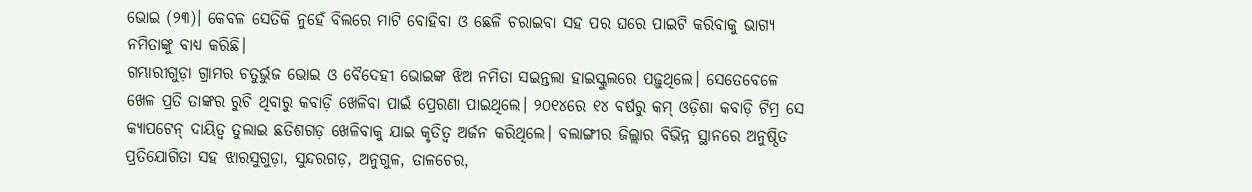ଭୋଇ (୨୩)। କେବଳ ସେତିକି ନୁହେଁ ବିଲରେ ମାଟି ବୋହିବା ଓ ଛେଳି ଚରାଇବା ସହ ପର ଘରେ ପାଇଟି କରିବାକୁ ଭାଗ୍ୟ ନମିତାଙ୍କୁ ବାଧ୍ୟ କରିଛି।
ଗମ୍ଭାରୀଗୁଡ଼ା ଗ୍ରାମର ଚତୁର୍ଭୁଜ ଭୋଇ ଓ ବୈଦେହୀ ଭୋଇଙ୍କ ଝିଅ ନମିତା ସଇନ୍ତଲା ହାଇସ୍କୁଲରେ ପଢ଼ୁଥିଲେ। ସେତେବେଳେ ଖେଳ ପ୍ରତି ତାଙ୍କର ରୁଚି ଥିବାରୁ କବାଡ଼ି ଖେଳିବା ପାଇଁ ପ୍ରେରଣା ପାଇଥିଲେ। ୨୦୧୪ରେ ୧୪ ବର୍ଷରୁ କମ୍ ଓଡ଼ିଶା କବାଡ଼ି ଟିମ୍ର ସେ କ୍ୟାପଟେନ୍ ଦାୟିତ୍ବ ତୁଲାଇ ଛତିଶଗଡ଼ ଖେଳିବାକୁ ଯାଇ କୃତିତ୍ବ ଅର୍ଜନ କରିଥିଲେ। ବଲାଙ୍ଗୀର ଜିଲ୍ଲାର ବିଭିନ୍ନ ସ୍ଥାନରେ ଅନୁଷ୍ଠିତ ପ୍ରତିଯୋଗିତା ସହ ଝାରସୁଗୁଡ଼ା, ସୁନ୍ଦରଗଡ଼, ଅନୁଗୁଳ, ତାଳଚେର,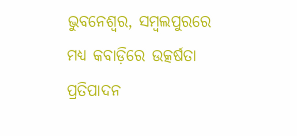ଭୁବନେଶ୍ବର, ସମ୍ବଲପୁରରେ ମଧ୍ୟ କବାଡ଼ିରେ ଉତ୍କର୍ଷତା ପ୍ରତିପାଦନ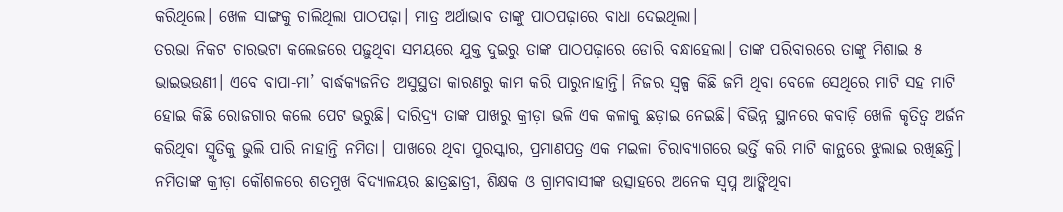କରିଥିଲେ। ଖେଳ ସାଙ୍ଗକୁ ଚାଲିଥିଲା ପାଠପଢ଼ା। ମାତ୍ର ଅର୍ଥାଭାବ ତାଙ୍କୁ ପାଠପଢ଼ାରେ ବାଧା ଦେଇଥିଲା।
ତରଭା ନିକଟ ଚାରଭଟା କଲେଜରେ ପଢ଼ୁଥିବା ସମୟରେ ଯୁକ୍ତ ଦୁଇରୁ ତାଙ୍କ ପାଠପଢ଼ାରେ ଡୋରି ବନ୍ଧାହେଲା। ତାଙ୍କ ପରିବାରରେ ତାଙ୍କୁ ମିଶାଇ ୫ ଭାଇଭଉଣୀ। ଏବେ ବାପା-ମା’ ବାର୍ଦ୍ଧକ୍ୟଜନିତ ଅସୁସ୍ଥତା କାରଣରୁ କାମ କରି ପାରୁନାହାନ୍ତି। ନିଜର ସ୍ବଳ୍ପ କିଛି ଜମି ଥିବା ବେଳେ ସେଥିରେ ମାଟି ସହ ମାଟି ହୋଇ କିଛି ରୋଜଗାର କଲେ ପେଟ ଭରୁଛି। ଦାରିଦ୍ର୍ୟ ତାଙ୍କ ପାଖରୁ କ୍ରୀଡ଼ା ଭଳି ଏକ କଳାକୁ ଛଡ଼ାଇ ନେଇଛି। ବିଭିନ୍ନ ସ୍ଥାନରେ କବାଡ଼ି ଖେଳି କୃତିତ୍ବ ଅର୍ଜନ କରିଥିବା ସ୍ମୃତିକୁ ଭୁଲି ପାରି ନାହାନ୍ତି ନମିତା। ପାଖରେ ଥିବା ପୁରସ୍କାର, ପ୍ରମାଣପତ୍ର ଏକ ମଇଳା ଚିରାବ୍ୟାଗରେ ଭର୍ତ୍ତି କରି ମାଟି କାନ୍ଥରେ ଝୁଲାଇ ରଖିଛନ୍ତି। ନମିତାଙ୍କ କ୍ରୀଡ଼ା କୌଶଳରେ ଶତମୁଖ ବିଦ୍ୟାଳୟର ଛାତ୍ରଛାତ୍ରୀ, ଶିକ୍ଷକ ଓ ଗ୍ରାମବାସୀଙ୍କ ଉତ୍ସାହରେ ଅନେକ ସ୍ବପ୍ନ ଆଙ୍କିଥିବା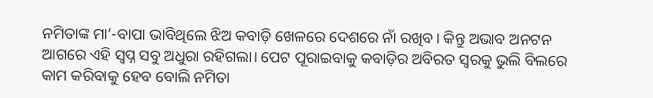ନମିତାଙ୍କ ମା’-ବାପା ଭାବିଥିଲେ ଝିଅ କବାଡ଼ି ଖେଳରେ ଦେଶରେ ନାଁ ରଖିବ। କିନ୍ତୁ ଅଭାବ ଅନଟନ ଆଗରେ ଏହି ସ୍ବପ୍ନ ସବୁ ଅଧୁରା ରହିଗଲା। ପେଟ ପୂରାଇବାକୁ କବାଡ଼ିର ଅବିରତ ସ୍ବରକୁ ଭୁଲି ବିଲରେ କାମ କରିବାକୁ ହେବ ବୋଲି ନମିତା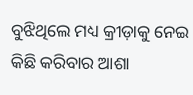ବୁଝିଥିଲେ ମଧ୍ୟ କ୍ରୀଡ଼ାକୁ ନେଇ କିଛି କରିବାର ଆଶା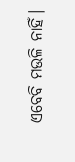ଏବେବି ମଉଳି ନାହିଁ।